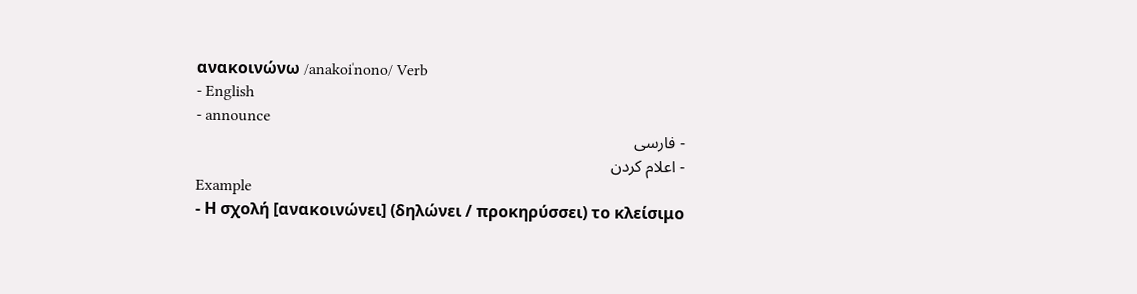ανακοινώνω /anakoiˈnono/ Verb
- English
- announce
- فارسی
- اعلام کردن
Example
- Η σχολή [ανακοινώνει] (δηλώνει / προκηρύσσει) το κλείσιμο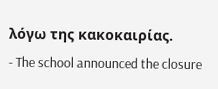λόγω της κακοκαιρίας.
- The school announced the closure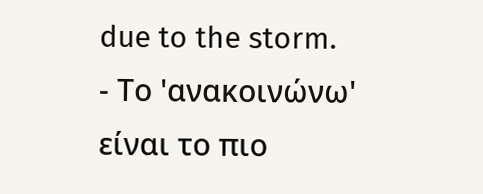due to the storm.
- Το 'ανακοινώνω' είναι το πιο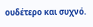ουδέτερο και συχνό.